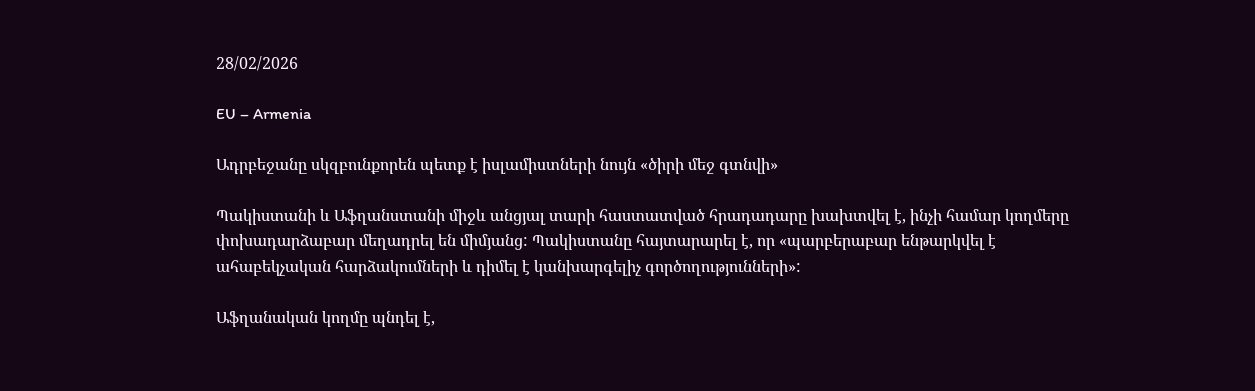28/02/2026

EU – Armenia

Ադրբեջանը սկզբունքորեն պետք է իսլամիստների նույն «ծիրի մեջ գտնվի»

Պակիստանի և Աֆղանստանի միջև անցյալ տարի հաստատված հրադադարը խախտվել է, ինչի համար կողմերը փոխադարձաբար մեղադրել են միմյանց: Պակիստանը հայտարարել է, որ «պարբերաբար ենթարկվել է ահաբեկչական հարձակումների և դիմել է կանխարգելիչ գործողությունների»:

Աֆղանական կողմը պնդել է,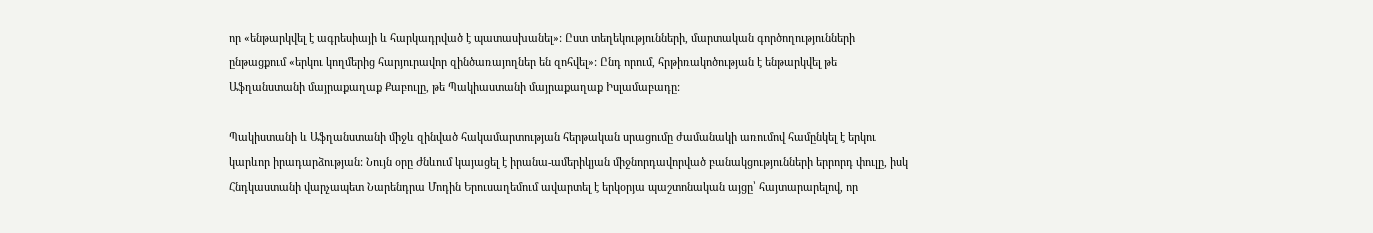որ «ենթարկվել է ագրեսիայի և հարկադրված է պատասխանել»: Ըստ տեղեկությունների, մարտական գործողությունների ընթացքում «երկու կողմերից հարյուրավոր զինծառայողներ են զոհվել»: Ընդ որում, հրթիռակոծության է ենթարկվել թե Աֆղանստանի մայրաքաղաք Քաբուլը, թե Պակիաստանի մայրաքաղաք Իսլամաբադը:

Պակիստանի և Աֆղանստանի միջև զինված հակամարտության հերթական սրացումը ժամանակի առումով համընկել է երկու կարևոր իրադարձության: Նույն օրը Ժնևում կայացել է իրանա-ամերիկյան միջնորդավորված բանակցությունների երրորդ փուլը, իսկ Հնդկաստանի վարչապետ Նարենդրա Մոդին Երուսաղեմում ավարտել է երկօրյա պաշտոնական այցը՝ հայտարարելով, որ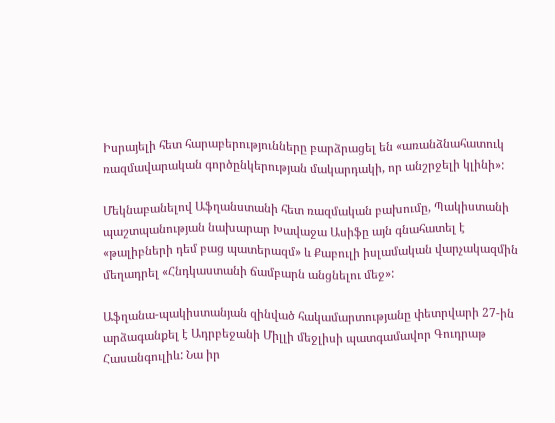Իսրայելի հետ հարաբերությունները բարձրացել են «առանձնահատուկ ռազմավարական գործընկերության մակարդակի, որ անշրջելի կլինի»:

Մեկնաբանելով Աֆղանստանի հետ ռազմական բախումը, Պակիստանի պաշտպանության նախարար Խավաջա Ասիֆը այն գնահատել է «թալիբների դեմ բաց պատերազմ» և Քաբուլի իսլամական վարչակազմին մեղադրել «Հնդկաստանի ճամբարն անցնելու մեջ»:

Աֆղանա-պակիստանյան զինված հակամարտությանը փետրվարի 27-ին արձագանքել է Ադրբեջանի Միլլի մեջլիսի պատգամավոր Գուդրաթ Հասանգուլիև: Նա իր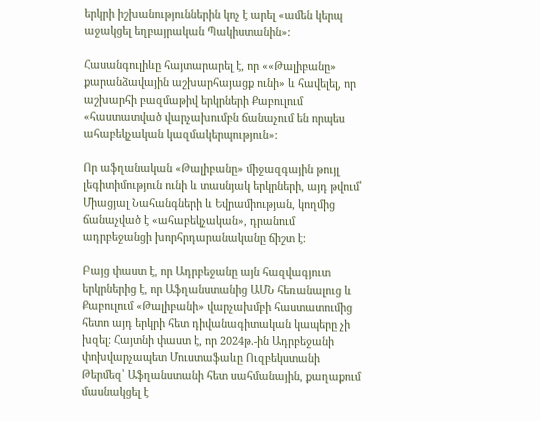երկրի իշխանություններին կոչ է արել «ամեն կերպ աջակցել եղբայրական Պակիստանին»:

Հասանգուլիևը հայտարարել է, որ ««Թալիբանը» քարանձավային աշխարհայացք ունի» և հավելել, որ աշխարհի բազմաթիվ երկրների Քաբուլում «հաստատված վարչախումբն ճանաչում են որպես ահաբեկչական կազմակերպություն»:

Որ աֆղանական «Թալիբանը» միջազգային թույլ լեգիտիմություն ունի և տասնյակ երկրների, այդ թվում՝ Միացյալ Նահանգների և Եվրամիության, կողմից ճանաչված է «ահաբեկչական», դրանում ադրբեջանցի խորհրդարանականը ճիշտ է:

Բայց փաստ է, որ Ադրբեջանը այն հազվագյուտ երկրներից է, որ Աֆղանստանից ԱՄՆ հեռանալուց և Քաբուլում «Թալիբանի» վարչախմբի հաստատումից հետո այդ երկրի հետ դիվանագիտական կապերը չի խզել: Հայտնի փաստ է, որ 2024թ.-ին Ադրբեջանի փոխվարչապետ Մուստաֆաևը Ուզբեկստանի Թերմեզ՝ Աֆղանստանի հետ սահմանային, քաղաքում մասնակցել է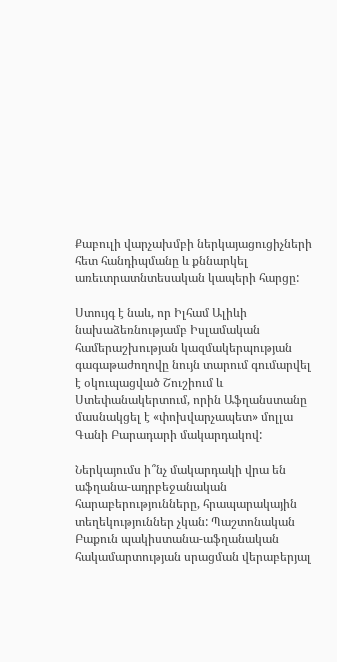Քաբուլի վարչախմբի ներկայացուցիչների հետ հանդիպմանը և քննարկել առեւտրատնտեսական կապերի հարցը:

Ստույգ է նաև, որ Իլհամ Ալիևի նախաձեռնությամբ Իսլամական համերաշխության կազմակերպության գագաթաժողովը նույն տարում գումարվել է օկուպացված Շուշիում և Ստեփանակերտում, որին Աֆղանստանը մասնակցել է «փոխվարչապետ» մոլլա Գանի Բարադարի մակարդակով:

Ներկայումս ի՞նչ մակարդակի վրա են աֆղանա-ադրբեջանական հարաբերությունները, հրապարակային տեղեկություններ չկան: Պաշտոնական Բաքուն պակիստանա-աֆղանական հակամարտության սրացման վերաբերյալ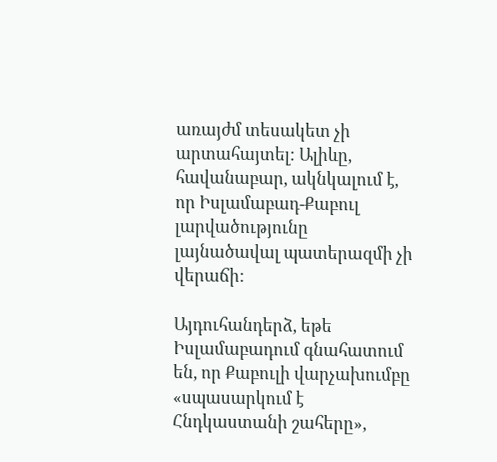առայժմ տեսակետ չի արտահայտել: Ալիևը, հավանաբար, ակնկալում է, որ Իսլամաբադ-Քաբուլ լարվածությունը լայնածավալ պատերազմի չի վերաճի:

Այդուհանդերձ, եթե Իսլամաբադում գնահատում են, որ Քաբուլի վարչախումբը «սպասարկում է Հնդկաստանի շահերը»,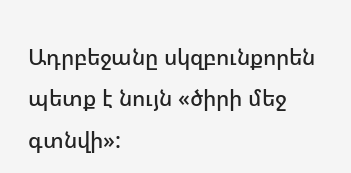Ադրբեջանը սկզբունքորեն պետք է նույն «ծիրի մեջ գտնվի»: